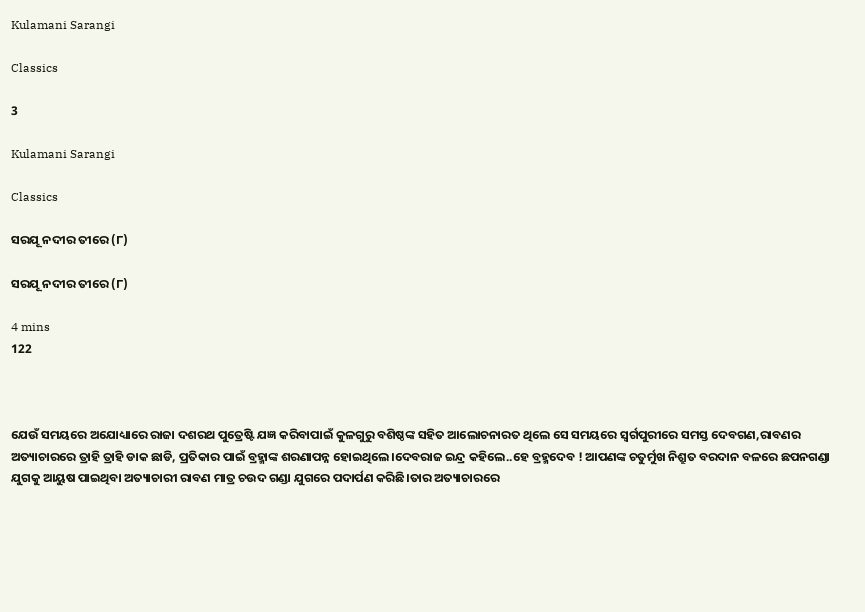Kulamani Sarangi

Classics

3

Kulamani Sarangi

Classics

ସରଯୂ ନଦୀର ତୀରେ (୮)

ସରଯୂ ନଦୀର ତୀରେ (୮)

4 mins
122



ଯେଉଁ ସମୟରେ ଅଯୋଧ୍ୟାରେ ରାଜା ଦଶରଥ ପୁତ୍ରେଷ୍ଟି ଯଜ୍ଞ କରିବାପାଇଁ କୁଳଗୁରୁ ବଶିଷ୍ଠଙ୍କ ସହିତ ଆଲୋଚନାରତ ଥିଲେ ସେ ସମୟରେ ସ୍ବର୍ଗପୁରୀରେ ସମସ୍ତ ଦେବଗଣ,ରାବଣର ଅତ୍ୟାଚାରରେ ତ୍ରାହି ତ୍ରାହି ଡାକ ଛାଡି, ପ୍ରତିକାର ପାଇଁ ବ୍ରହ୍ମାଙ୍କ ଶରଣାପନ୍ନ ହୋଇଥିଲେ।ଦେବରାଜ ଇନ୍ଦ୍ର କହିଲେ..ହେ ବ୍ରହ୍ମଦେବ ! ଆପଣଙ୍କ ଚତୁର୍ମୁଖ ନିଶ୍ରୁତ ବରଦାନ ବଳରେ ଛପନଗଣ୍ଡା ଯୁଗକୁ ଆୟୁଷ ପାଇଥିବା ଅତ୍ୟାଚାରୀ ରାବଣ ମାତ୍ର ଚଉଦ ଗଣ୍ଡା ଯୁଗରେ ପଦାର୍ପଣ କରିଛି।ତାର ଅତ୍ୟାଚାରରେ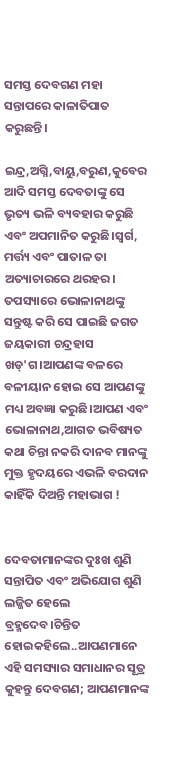ସମସ୍ତ ଦେବଗଣ ମହା ସନ୍ତାପରେ କାଳାତିପାତ କରୁଛନ୍ତି।

ଇନ୍ଦ୍ର,ଅଗ୍ନି,ବାୟୁ,ବରୁଣ,କୁବେର ଆଦି ସମସ୍ତ ଦେବତାଙ୍କୁ ସେ ଭୃତ୍ୟ ଭଳି ବ୍ୟବହାର କରୁଛି ଏବଂ ଅପମାନିତ କରୁଛି।ସ୍ବର୍ଗ, ମର୍ତ୍ତ୍ୟ ଏବଂ ପାତାଳ ତା ଅତ୍ୟାଚାରରେ ଥରହର। ତପସ୍ୟାରେ ଭୋଳାନାଥଙ୍କୁ ସନ୍ତୁଷ୍ଟ କରି ସେ ପାଇଛି ଜଗତ ଜୟକାରୀ ଚନ୍ଦ୍ରହାସ ଖଡ୍'ଗ।ଆପଣଙ୍କ ବଳରେ ବଳୀୟାନ ହୋଇ ସେ ଆପଣଙ୍କୁ ମଧ୍ୟ ଅବଜ୍ଞା କରୁଛି।ଆପଣ ଏବଂ ଭୋଳାନାଥ,ଆଗତ ଭବିଷ୍ୟତ କଥା ଚିନ୍ତା ନକରି ଦାନବ ମାନଙ୍କୁ ମୁକ୍ତ ହୃଦୟରେ ଏଭଳି ବରଦାନ କାହିଁକି ଦିଅନ୍ତି ମହାଭାଗ !


ଦେବତାମାନଙ୍କର ଦୁଃଖ ଶୁଣି ସନ୍ତାପିତ ଏବଂ ଅଭିଯୋଗ ଶୁଣି ଲଜ୍ଜିତ ହେଲେ ବ୍ରହ୍ମଦେବ।ଚିନ୍ତିତ ହୋଇକହିଲେ..ଆପଣମାନେ ଏହି ସମସ୍ୟାର ସମାଧାନର ସୂତ୍ର କୁହନ୍ତୁ ଦେବଗଣ; ଆପଣମାନଙ୍କ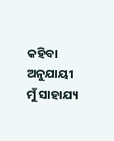କହିବା ଅନୁଯାୟୀ ମୁଁ ସାହାଯ୍ୟ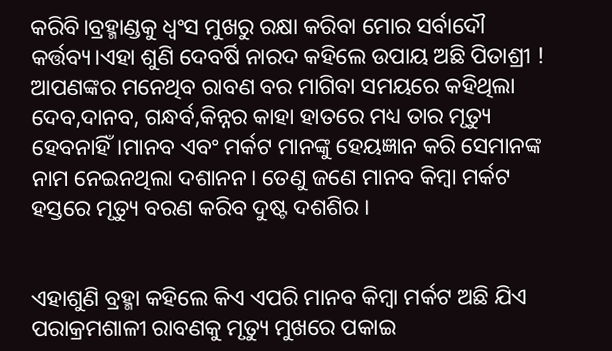କରିବି।ବ୍ରହ୍ମାଣ୍ଡକୁ ଧ୍ବଂସ ମୁଖରୁ ରକ୍ଷା କରିବା ମୋର ସର୍ବାଦୌ କର୍ତ୍ତବ୍ୟ।ଏହା ଶୁଣି ଦେବର୍ଷି ନାରଦ କହିଲେ ଉପାୟ ଅଛି ପିତାଶ୍ରୀ ! ଆପଣଙ୍କର ମନେଥିବ ରାବଣ ବର ମାଗିବା ସମୟରେ କହିଥିଲା ଦେବ,ଦାନବ, ଗନ୍ଧର୍ବ,କିନ୍ନର କାହା ହାତରେ ମଧ୍ୟ ତାର ମୃତ୍ୟୁ ହେବନାହିଁ।ମାନବ ଏବଂ ମର୍କଟ ମାନଙ୍କୁ ହେୟଜ୍ଞାନ କରି ସେମାନଙ୍କ ନାମ ନେଇନଥିଲା ଦଶାନନ। ତେଣୁ ଜଣେ ମାନବ କିମ୍ବା ମର୍କଟ ହସ୍ତରେ ମୃତ୍ୟୁ ବରଣ କରିବ ଦୁଷ୍ଟ ଦଶଶିର ।


ଏହାଶୁଣି ବ୍ରହ୍ମା କହିଲେ କିଏ ଏପରି ମାନବ କିମ୍ବା ମର୍କଟ ଅଛି ଯିଏ ପରାକ୍ରମଶାଳୀ ରାବଣକୁ ମୃତ୍ୟୁ ମୁଖରେ ପକାଇ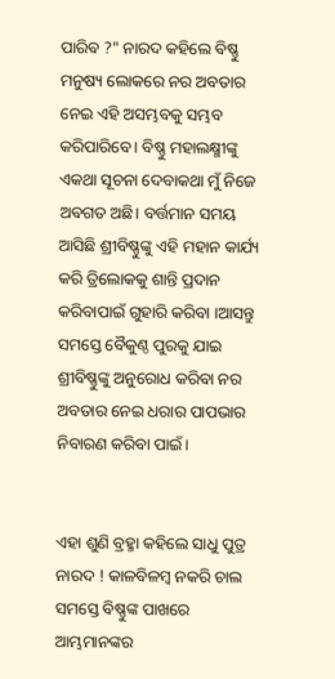ପାରିବ ?" ନାରଦ କହିଲେ ବିଷ୍ଣୁ ମନୁଷ୍ୟ ଲୋକରେ ନର ଅବତାର ନେଇ ଏହି ଅସମ୍ଭବକୁ ସମ୍ଭବ କରିପାରିବେ। ବିଷ୍ଣୁ ମହାଲକ୍ଷ୍ମୀଙ୍କୁ ଏକଥା ସୂଚନା ଦେବାକଥା ମୁଁ ନିଜେ ଅବଗତ ଅଛି। ବର୍ତ୍ତମାନ ସମୟ ଆସିଛି ଶ୍ରୀବିଷ୍ଣୁଙ୍କୁ ଏହି ମହାନ କାର୍ଯ୍ୟ କରି ତ୍ରିଲୋକକୁ ଶାନ୍ତି ପ୍ରଦାନ କରିବାପାଇଁ ଗୁହାରି କରିବା ।ଆସନ୍ତୁ ସମସ୍ତେ ବୈକୁଣ୍ଠ ପୁରକୁ ଯାଇ ଶ୍ରୀବିଷ୍ଣୁଙ୍କୁ ଅନୁରୋଧ କରିବା ନର ଅବତାର ନେଇ ଧରାର ପାପଭାର ନିବାରଣ କରିବା ପାଇଁ।


ଏହା ଶୁଣି ବ୍ରହ୍ମା କହିଲେ ସାଧୁ ପୁତ୍ର ନାରଦ ! କାଳବିଳମ୍ବ ନକରି ଚାଲ ସମସ୍ତେ ବିଷ୍ଣୁଙ୍କ ପାଖରେ ଆମ୍ଭମାନଙ୍କର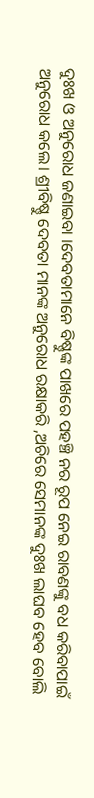ଦୁଃଖ ଓ ଅନୁରୋଧ ଜଣାଇବା ।ଦେବତାମାନେ ବିଷ୍ଣୁଙ୍କ ପାଖରେ ପହଞ୍ଚି ନର ରୂପ ନେଇ ରାବଣଙ୍କୁ ବଧ କରିବାପାଇଁ ଅନୁରୋଧ କଲେ। ଶ୍ରୀବିଷ୍ଣୁ ଦେବତା ମାନଙ୍କ ଅନୁରୋଧ ରକ୍ଷାକରି ,ଅଚିରେ ସେମାନଙ୍କ ଦୁଃଖ ଲାଘବ ହେବ ବୋଲି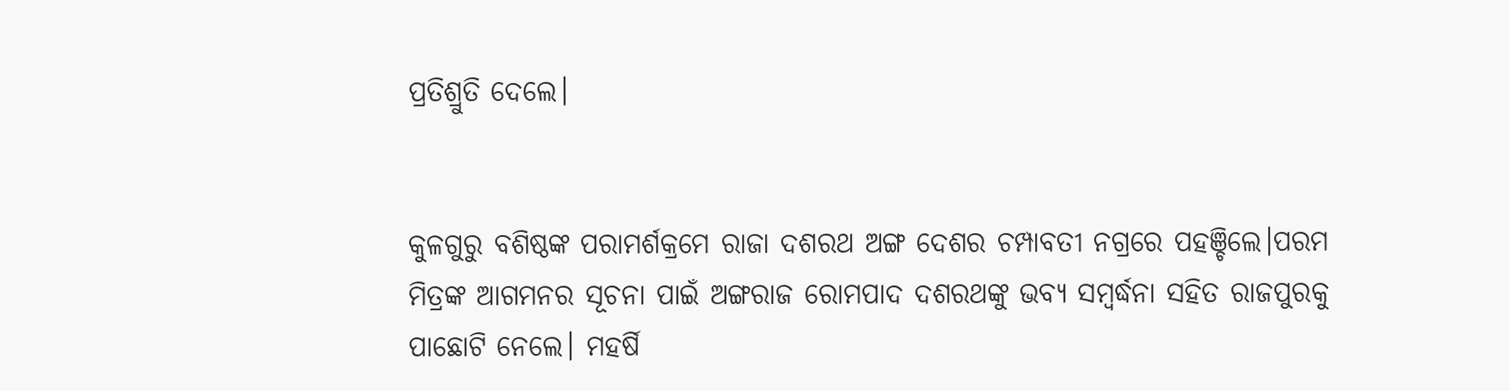ପ୍ରତିଶ୍ରୁତି ଦେଲେ।


କୁଳଗୁରୁ ବଶିଷ୍ଠଙ୍କ ପରାମର୍ଶକ୍ରମେ ରାଜା ଦଶରଥ ଅଙ୍ଗ ଦେଶର ଚମ୍ପାବତୀ ନଗ୍ରରେ ପହଞ୍ଚିଲେ।ପରମ ମିତ୍ରଙ୍କ ଆଗମନର ସୂଚନା ପାଇଁ ଅଙ୍ଗରାଜ ରୋମପାଦ ଦଶରଥଙ୍କୁ ଭବ୍ୟ ସମ୍ବର୍ଦ୍ଧନା ସହିତ ରାଜପୁରକୁ ପାଛୋଟି ନେଲେ। ମହର୍ଷି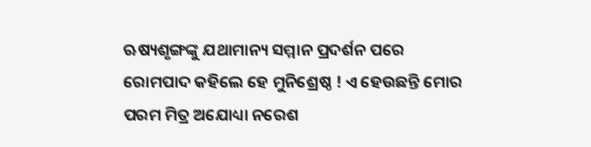ଋଷ୍ୟଶୃଙ୍ଗଙ୍କୁ ଯଥାମାନ୍ୟ ସମ୍ମାନ ପ୍ରଦର୍ଶନ ପରେ ରୋମପାଦ କହିଲେ ହେ ମୁନିଶ୍ରେଷ୍ଠ ! ଏ ହେଉଛନ୍ତି ମୋର ପରମ ମିତ୍ର ଅଯୋଧ୍ୟା ନରେଶ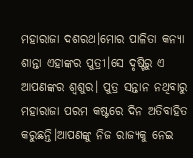ମହାରାଜା ଦଶରଥ।ମୋର ପାଳିତା କନ୍ୟା ଶାନ୍ତା ଏହାଙ୍କର ପୁତ୍ରୀ।ସେ ଦୃଷ୍ଟିରୁ ଏ ଆପଣଙ୍କର ଶ୍ବଶୁର। ପୁତ୍ର ସନ୍ତାନ ନଥିବାରୁ ମହାରାଜା ପରମ କଷ୍ଟରେ ଦିନ ଅତିବାହିତ କରୁଛନ୍ତି।ଆପଣଙ୍କୁ ନିଜ ରାଜ୍ୟକୁ ନେଇ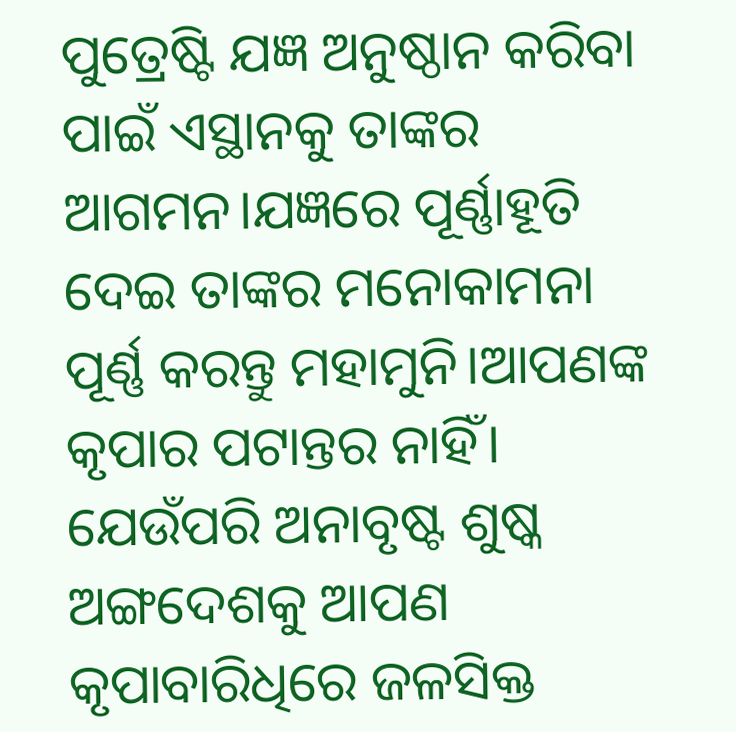ପୁତ୍ରେଷ୍ଟି ଯଜ୍ଞ ଅନୁଷ୍ଠାନ କରିବା ପାଇଁ ଏସ୍ଥାନକୁ ତାଙ୍କର ଆଗମନ।ଯଜ୍ଞରେ ପୂର୍ଣ୍ଣାହୂତି ଦେଇ ତାଙ୍କର ମନୋକାମନା ପୂର୍ଣ୍ଣ କରନ୍ତୁ ମହାମୁନି।ଆପଣଙ୍କ କୃପାର ପଟାନ୍ତର ନାହିଁ। ଯେଉଁପରି ଅନାବୃଷ୍ଟ ଶୁଷ୍କ ଅଙ୍ଗଦେଶକୁ ଆପଣ କୃପାବାରିଧିରେ ଜଳସିକ୍ତ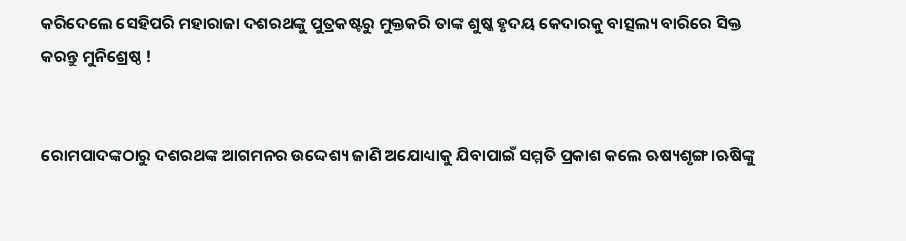କରିଦେଲେ ସେହିପରି ମହାରାଜା ଦଶରଥଙ୍କୁ ପୁତ୍ରକଷ୍ଟରୁ ମୁକ୍ତକରି ତାଙ୍କ ଶୁଷ୍କ ହୃଦୟ କେଦାରକୁ ବାତ୍ସଲ୍ୟ ବାରିରେ ସିକ୍ତ କରନ୍ତୁ ମୁନିଶ୍ରେଷ୍ଠ !


ରୋମପାଦଙ୍କଠାରୁ ଦଶରଥଙ୍କ ଆଗମନର ଉଦ୍ଦେଶ୍ୟ ଜାଣି ଅଯୋଧ୍ୟାକୁ ଯିବାପାଇଁ ସମ୍ମତି ପ୍ରକାଶ କଲେ ଋଷ୍ୟଶୃଙ୍ଗ।ଋଷିଙ୍କୁ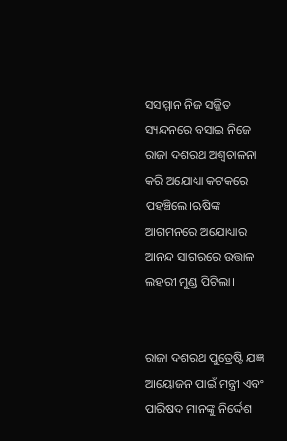ସସମ୍ମାନ ନିଜ ସଜ୍ଜିତ ସ୍ୟନ୍ଦନରେ ବସାଇ ନିଜେ ରାଜା ଦଶରଥ ଅଶ୍ବଚାଳନା କରି ଅଯୋଧ୍ୟା କଟକରେ ପହଞ୍ଚିଲେ।ଋଷିଙ୍କ ଆଗମନରେ ଅଯୋଧ୍ୟାର ଆନନ୍ଦ ସାଗରରେ ଉତ୍ତାଳ ଲହରୀ ମୁଣ୍ଡ ପିଟିଲା।


ରାଜା ଦଶରଥ ପୁତ୍ରେଷ୍ଟି ଯଜ୍ଞ ଆୟୋଜନ ପାଇଁ ମନ୍ତ୍ରୀ ଏବଂ ପାରିଷଦ ମାନଙ୍କୁ ନିର୍ଦ୍ଦେଶ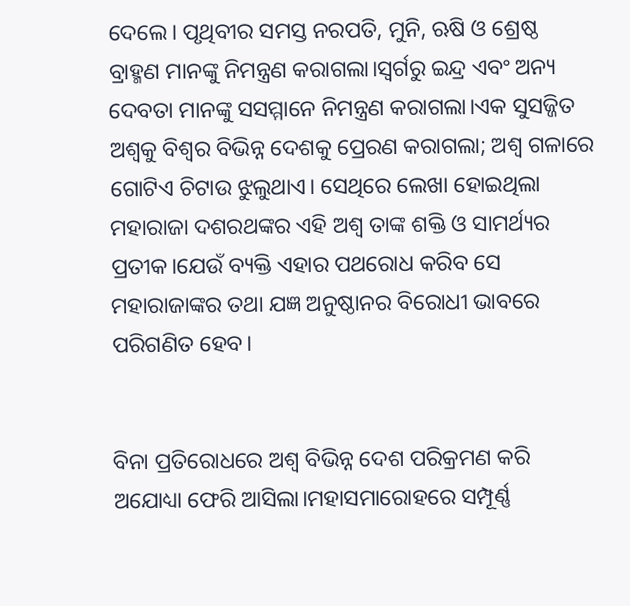ଦେଲେ। ପୃଥିବୀର ସମସ୍ତ ନରପତି, ମୁନି, ଋଷି ଓ ଶ୍ରେଷ୍ଠ ବ୍ରାହ୍ମଣ ମାନଙ୍କୁ ନିମନ୍ତ୍ରଣ କରାଗଲା।ସ୍ଵର୍ଗରୁ ଇନ୍ଦ୍ର ଏବଂ ଅନ୍ୟ ଦେବତା ମାନଙ୍କୁ ସସମ୍ମାନେ ନିମନ୍ତ୍ରଣ କରାଗଲା।ଏକ ସୁସଜ୍ଜିତ ଅଶ୍ବକୁ ବିଶ୍ବର ବିଭିନ୍ନ ଦେଶକୁ ପ୍ରେରଣ କରାଗଲା; ଅଶ୍ଵ ଗଳାରେ ଗୋଟିଏ ଚିଟାଉ ଝୁଲୁଥାଏ। ସେଥିରେ ଲେଖା ହୋଇଥିଲା ମହାରାଜା ଦଶରଥଙ୍କର ଏହି ଅଶ୍ଵ ତାଙ୍କ ଶକ୍ତି ଓ ସାମର୍ଥ୍ୟର ପ୍ରତୀକ।ଯେଉଁ ବ୍ୟକ୍ତି ଏହାର ପଥରୋଧ କରିବ ସେ ମହାରାଜାଙ୍କର ତଥା ଯଜ୍ଞ ଅନୁଷ୍ଠାନର ବିରୋଧୀ ଭାବରେ ପରିଗଣିତ ହେବ।


ବିନା ପ୍ରତିରୋଧରେ ଅଶ୍ଵ ବିଭିନ୍ନ ଦେଶ ପରିକ୍ରମଣ କରି ଅଯୋଧ୍ୟା ଫେରି ଆସିଲା।ମହାସମାରୋହରେ ସମ୍ପୂର୍ଣ୍ଣ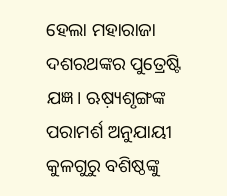ହେଲା ମହାରାଜା ଦଶରଥଙ୍କର ପୁତ୍ରେଷ୍ଟି ଯଜ୍ଞ। ଋଷ଼୍ୟଶୃଙ୍ଗଙ୍କ ପରାମର୍ଶ ଅନୁଯାୟୀ କୁଳଗୁରୁ ବଶିଷ୍ଠଙ୍କୁ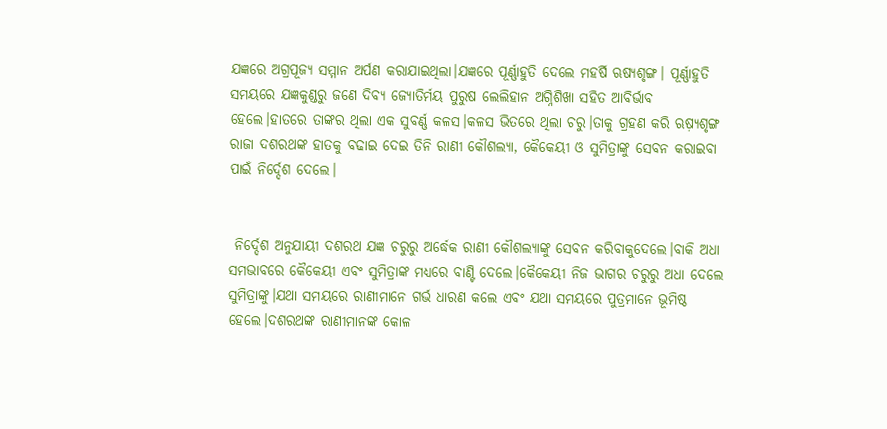ଯଜ୍ଞରେ ଅଗ୍ରପୂଜ୍ୟ ସମ୍ମାନ ଅର୍ପଣ କରାଯାଇଥିଲା।ଯଜ୍ଞରେ ପୂର୍ଣ୍ଣାହୁତି ଦେଲେ ମହର୍ଷି ଋଷ୍ୟଶୃଙ୍ଗ। ପୂର୍ଣ୍ଣାହୁତି ସମୟରେ ଯଜ୍ଞକୁଣ୍ଡରୁ ଜଣେ ଦିବ୍ୟ ଜ୍ୟୋତିର୍ମୟ ପୁରୁଷ ଲେଲିହାନ ଅଗ୍ନିଶିଖା ସହିତ ଆବିର୍ଭାବ ହେଲେ।ହାତରେ ତାଙ୍କର ଥିଲା ଏକ ସୁବର୍ଣ୍ଣ କଳସ।କଳସ ଭିତରେ ଥିଲା ଚରୁ।ତାକୁ ଗ୍ରହଣ କରି ଋଷ଼୍ୟଶୃଙ୍ଗ ରାଜା ଦଶରଥଙ୍କ ହାତକୁ ବଢାଇ ଦେଇ ତିନି ରାଣୀ କୌଶଲ୍ୟା, କୈକେୟୀ ଓ ସୁମିତ୍ରାଙ୍କୁ ସେବନ କରାଇବା ପାଇଁ ନିର୍ଦ୍ଦେଶ ଦେଲେ।


 ନିର୍ଦ୍ଦେଶ ଅନୁଯାୟୀ ଦଶରଥ ଯଜ୍ଞ ଚରୁରୁ ଅର୍ଦ୍ଧେକ ରାଣୀ କୌଶଲ୍ୟାଙ୍କୁ ସେବନ କରିବାକୁଦେଲେ।ବାକି ଅଧା ସମଭାବରେ କୈକେୟୀ ଏବଂ ସୁମିତ୍ରାଙ୍କ ମଧ୍ୟରେ ବାଣ୍ଟି ଦେଲେ।କୈକେୟୀ ନିଜ ଭାଗର ଚରୁରୁ ଅଧା ଦେଲେ ସୁମିତ୍ରାଙ୍କୁ।ଯଥା ସମୟରେ ରାଣୀମାନେ ଗର୍ଭ ଧାରଣ କଲେ ଏବଂ ଯଥା ସମୟରେ ପୁତ୍ରମାନେ ଭୂମିଷ୍ଠ ହେଲେ।ଦଶରଥଙ୍କ ରାଣୀମାନଙ୍କ କୋଳ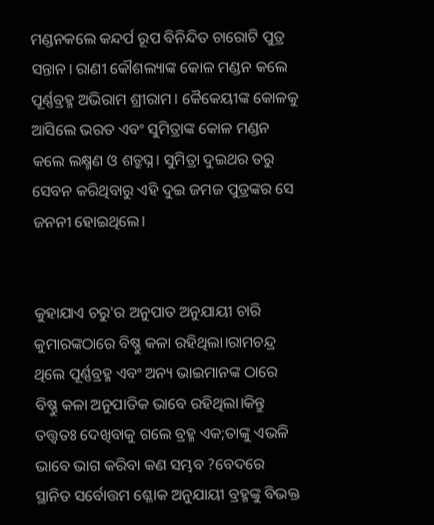ମଣ୍ଡନକଲେ କନ୍ଦର୍ପ ରୂପ ବିନିନ୍ଦିତ ଚାରୋଟି ପୁତ୍ର ସନ୍ତାନ। ରାଣୀ କୌଶଲ୍ୟାଙ୍କ କୋଳ ମଣ୍ଡନ କଲେ ପୂର୍ଣ୍ଣବ୍ରହ୍ମ ଅଭିରାମ ଶ୍ରୀରାମ। କୈକେୟୀଙ୍କ କୋଳକୁ ଆସିଲେ ଭରତ ଏବଂ ସୁମିତ୍ରାଙ୍କ କୋଳ ମଣ୍ଡନ କଲେ ଲକ୍ଷ୍ମଣ ଓ ଶତ୍ରୁଘ୍ନ। ସୁମିତ୍ରା ଦୁଇଥର ତରୁ ସେବନ କରିଥିବାରୁ ଏହି ଦୁଇ ଜମଜ ପୁତ୍ରଙ୍କର ସେ ଜନନୀ ହୋଇଥିଲେ।


କୁହାଯାଏ ଚରୁ'ର ଅନୁପାତ ଅନୁଯାୟୀ ଚାରି କୁମାରଙ୍କଠାରେ ବିଷ୍ଣୁ କଳା ରହିଥିଲା।ରାମଚନ୍ଦ୍ର ଥିଲେ ପୂର୍ଣ୍ଣବ୍ରହ୍ମ ଏବଂ ଅନ୍ୟ ଭାଇମାନଙ୍କ ଠାରେ ବିଷ୍ଣୁ କଳା ଅନୁପାତିକ ଭାବେ ରହିଥିଲା।କିନ୍ତୁ ତତ୍ତ୍ଵତଃ ଦେଖିବାକୁ ଗଲେ ବ୍ରହ୍ମ ଏକ;ତାଙ୍କୁ ଏଭଳି ଭାବେ ଭାଗ କରିବା କଣ ସମ୍ଭବ ?ବେଦରେ ସ୍ଥାନିତ ସର୍ବୋତ୍ତମ ଶ୍ଳୋକ ଅନୁଯାୟୀ ବ୍ରହ୍ମଙ୍କୁ ବିଭକ୍ତ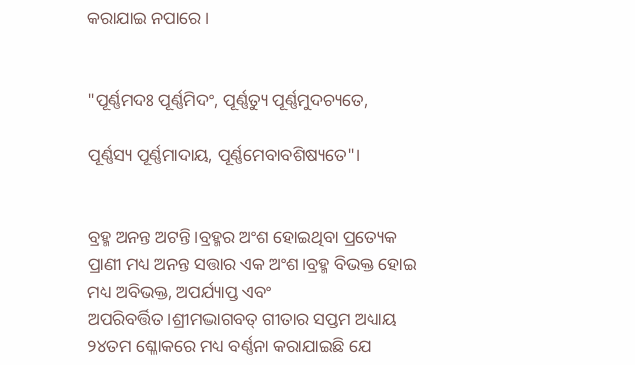କରାଯାଇ ନପାରେ।


"ପୂର୍ଣ୍ଣମଦଃ ପୂର୍ଣ୍ଣମିଦଂ, ପୂର୍ଣ୍ଣତ୍ୟୁ ପୂର୍ଣ୍ଣମୁଦଚ୍ୟତେ,

ପୂର୍ଣ୍ଣସ୍ୟ ପୂର୍ଣ୍ଣମାଦାୟ, ପୂର୍ଣ୍ଣମେବାବଶିଷ୍ୟତେ"।


ବ୍ରହ୍ମ ଅନନ୍ତ ଅଟନ୍ତି।ବ୍ରହ୍ମର ଅଂଶ ହୋଇଥିବା ପ୍ରତ୍ୟେକ ପ୍ରାଣୀ ମଧ୍ୟ ଅନନ୍ତ ସତ୍ତାର ଏକ ଅଂଶ।ବ୍ରହ୍ମ ବିଭକ୍ତ ହୋଇ ମଧ୍ୟ ଅବିଭକ୍ତ, ଅପର୍ଯ୍ୟାପ୍ତ ଏବଂ ଅପରିବର୍ତ୍ତିତ।ଶ୍ରୀମଦ୍ଭାଗବତ୍ ଗୀତାର ସପ୍ତମ ଅଧ୍ୟାୟ ୨୪ତମ ଶ୍ଳୋକରେ ମଧ୍ୟ ବର୍ଣ୍ଣନା କରାଯାଇଛି ଯେ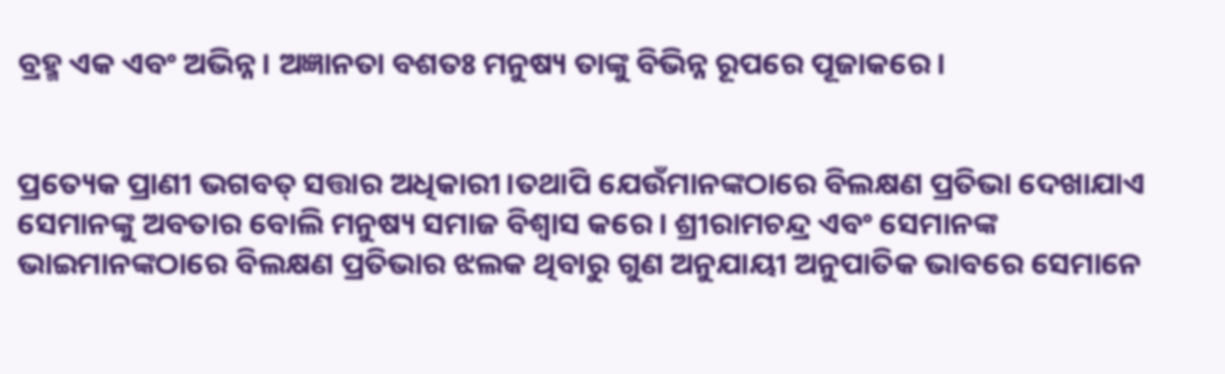ବ୍ରହ୍ମ ଏକ ଏବଂ ଅଭିନ୍ନ। ଅଜ୍ଞାନତା ବଶତଃ ମନୁଷ୍ୟ ତାଙ୍କୁ ବିଭିନ୍ନ ରୂପରେ ପୂଜାକରେ।


ପ୍ରତ୍ୟେକ ପ୍ରାଣୀ ଭଗବତ୍ ସତ୍ତାର ଅଧିକାରୀ।ତଥାପି ଯେଉଁମାନଙ୍କଠାରେ ବିଲକ୍ଷଣ ପ୍ରତିଭା ଦେଖାଯାଏ ସେମାନଙ୍କୁ ଅବତାର ବୋଲି ମନୁଷ୍ୟ ସମାଜ ବିଶ୍ବାସ କରେ। ଶ୍ରୀରାମଚନ୍ଦ୍ର ଏବଂ ସେମାନଙ୍କ ଭାଇମାନଙ୍କଠାରେ ବିଲକ୍ଷଣ ପ୍ରତିଭାର ଝଲକ ଥିବାରୁ ଗୁଣ ଅନୁଯାୟୀ ଅନୁପାତିକ ଭାବରେ ସେମାନେ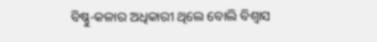ବିଷ୍ଣୁ-କଳାର ଅଧିକାରୀ ଥିଲେ ବୋଲି ବିଶ୍ବାସ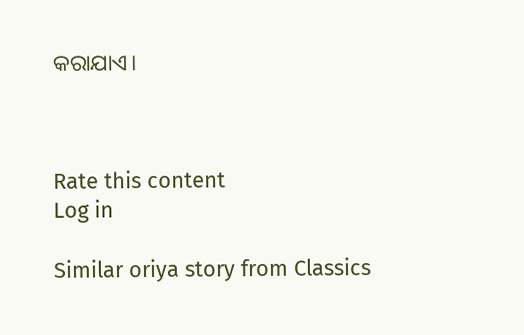କରାଯାଏ।



Rate this content
Log in

Similar oriya story from Classics